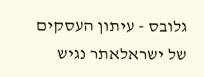גלובס - עיתון העסקים של ישראלאתר נגיש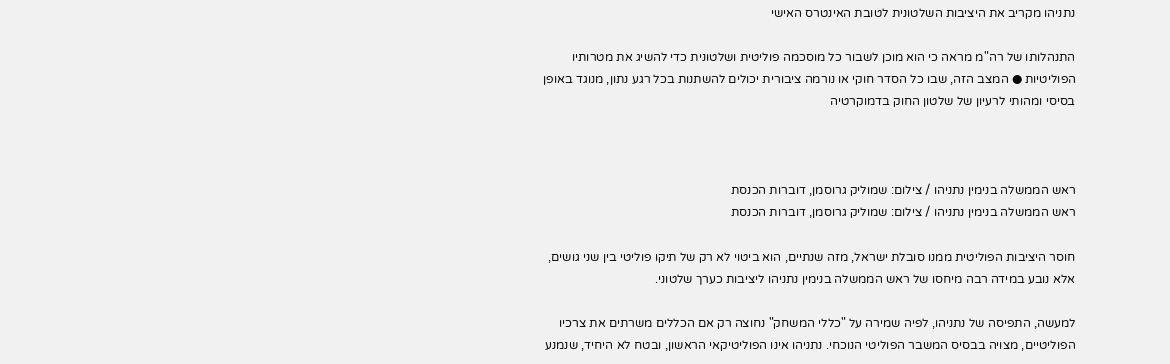נתניהו מקריב את היציבות השלטונית לטובת האינטרס האישי

התנהלותו של רה"מ מראה כי הוא מוכן לשבור כל מוסכמה פוליטית ושלטונית כדי להשיג את מטרותיו הפוליטיות ● המצב הזה, שבו כל הסדר חוקי או נורמה ציבורית יכולים להשתנות בכל רגע נתון, מנוגד באופן בסיסי ומהותי לרעיון של שלטון החוק בדמוקרטיה



ראש הממשלה בנימין נתניהו / צילום: שמוליק גרוסמן, דוברות הכנסת
ראש הממשלה בנימין נתניהו / צילום: שמוליק גרוסמן, דוברות הכנסת

חוסר היציבות הפוליטית ממנו סובלת ישראל, מזה שנתיים, הוא ביטוי לא רק של תיקו פוליטי בין שני גושים, אלא נובע במידה רבה מיחסו של ראש הממשלה בנימין נתניהו ליציבות כערך שלטוני.

למעשה, התפיסה של נתניהו, לפיה שמירה על "כללי המשחק" נחוצה רק אם הכללים משרתים את צרכיו הפוליטיים, מצויה בבסיס המשבר הפוליטי הנוכחי. נתניהו אינו הפוליטיקאי הראשון, ובטח לא היחיד, שנמנע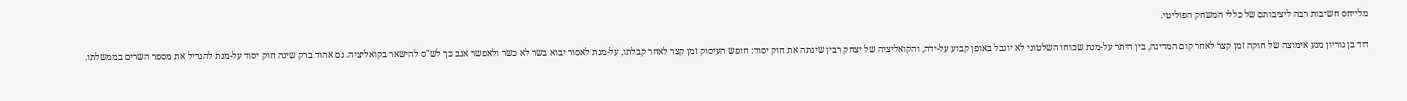מלייחס חשיבות רבה ליציבותם של כללי המשחק הפוליטי.

דוד בן גוריון מנע אימוצה של חוקה זמן קצר לאחר קום המדינה, בין היתר על-מנת שכוחו השלטוני לא יוגבל באופן קבוע על-ידה, והקואליציה של יצחק רבין שינתה את חוק יסוד: חופש העיסוק זמן קצר לאחר קבלתו, על-מנת לאסור יבוא בשר לא כשר ולאפשר אגב כך לש"ס להישאר בקואליציה. גם אהוד ברק שינה חוק יסוד על-מנת להגדיל את מספר השרים בממשלתו.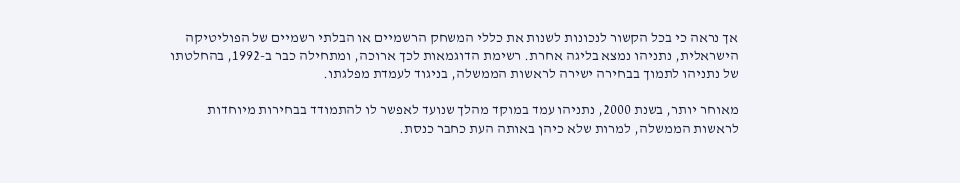אך נראה כי בכל הקשור לנכונות לשנות את כללי המשחק הרשמיים או הבלתי רשמיים של הפוליטיקה הישראלית, נתניהו נמצא בליגה אחרת. רשימת הדוגמאות לכך ארוכה, ומתחילה כבר ב-1992, בהחלטתו של נתניהו לתמוך בבחירה ישירה לראשות הממשלה, בניגוד לעמדת מפלגתו.

מאוחר יותר, בשנת 2000, נתניהו עמד במוקד מהלך שנועד לאפשר לו להתמודד בבחירות מיוחדות לראשות הממשלה, למרות שלא כיהן באותה העת כחבר כנסת.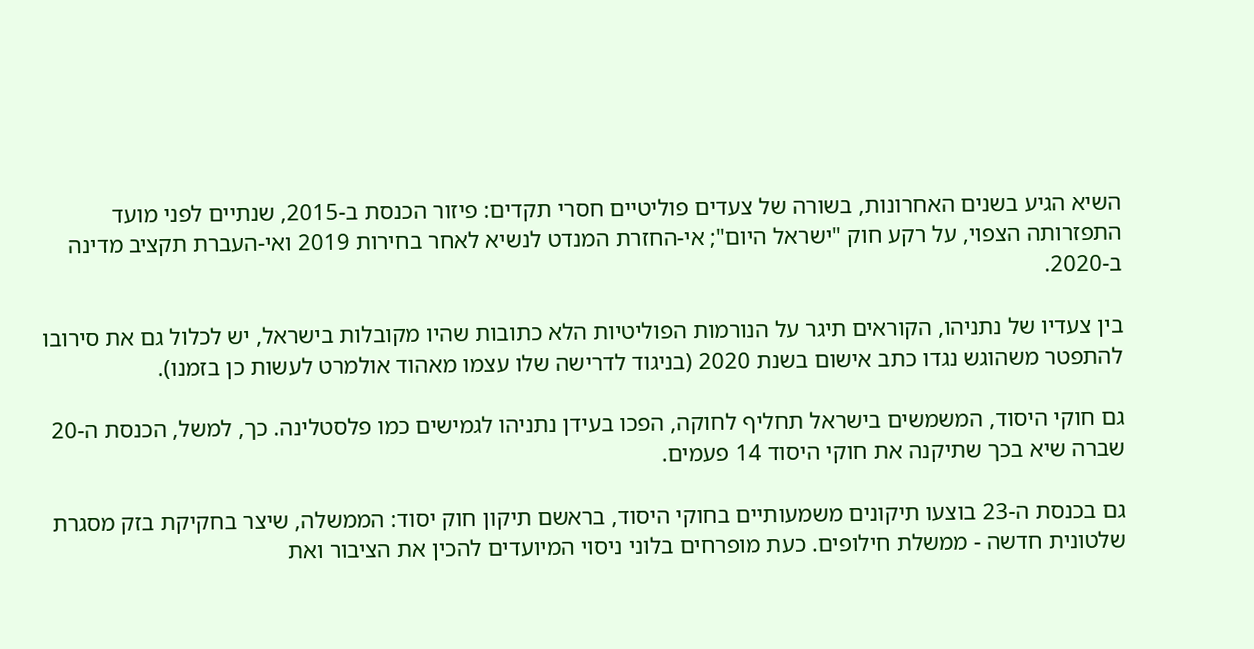השיא הגיע בשנים האחרונות, בשורה של צעדים פוליטיים חסרי תקדים: פיזור הכנסת ב-2015, שנתיים לפני מועד התפזרותה הצפוי, על רקע חוק "ישראל היום"; אי-החזרת המנדט לנשיא לאחר בחירות 2019 ואי-העברת תקציב מדינה ב-2020.

בין צעדיו של נתניהו, הקוראים תיגר על הנורמות הפוליטיות הלא כתובות שהיו מקובלות בישראל, יש לכלול גם את סירובו להתפטר משהוגש נגדו כתב אישום בשנת 2020 (בניגוד לדרישה שלו עצמו מאהוד אולמרט לעשות כן בזמנו).

גם חוקי היסוד, המשמשים בישראל תחליף לחוקה, הפכו בעידן נתניהו לגמישים כמו פלסטלינה. כך, למשל, הכנסת ה-20 שברה שיא בכך שתיקנה את חוקי היסוד 14 פעמים.

גם בכנסת ה-23 בוצעו תיקונים משמעותיים בחוקי היסוד, בראשם תיקון חוק יסוד: הממשלה, שיצר בחקיקת בזק מסגרת שלטונית חדשה - ממשלת חילופים. כעת מופרחים בלוני ניסוי המיועדים להכין את הציבור ואת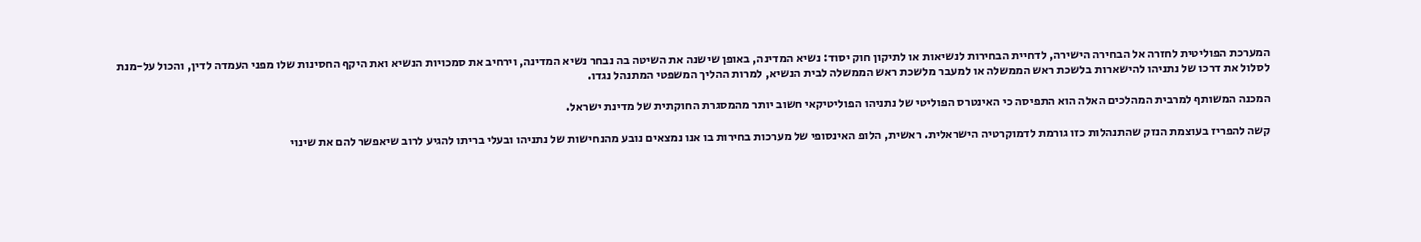המערכת הפוליטית לחזרה אל הבחירה הישירה, לדחיית הבחירות לנשיאות או לתיקון חוק יסוד: נשיא המדינה, באופן שישנה את השיטה בה נבחר נשיא המדינה, וירחיב את סמכויות הנשיא ואת היקף החסינות שלו מפני העמדה לדין, והכול על-מנת לסלול את דרכו של נתניהו להישארות בלשכת ראש הממשלה או למעבר מלשכת ראש הממשלה לבית הנשיא, למרות ההליך המשפטי המתנהל נגדו.

המכנה המשותף למרבית המהלכים האלה הוא התפיסה כי האינטרס הפוליטי של נתניהו הפוליטיקאי חשוב יותר מהמסגרת החוקתית של מדינת ישראל.

קשה להפריז בעוצמת הנזק שהתנהלות כזו גורמת לדמוקרטיה הישראלית. ראשית, הלופ האינסופי של מערכות בחירות בו אנו נמצאים נובע מהנחישות של נתניהו ובעלי בריתו להגיע לרוב שיאפשר להם את שינוי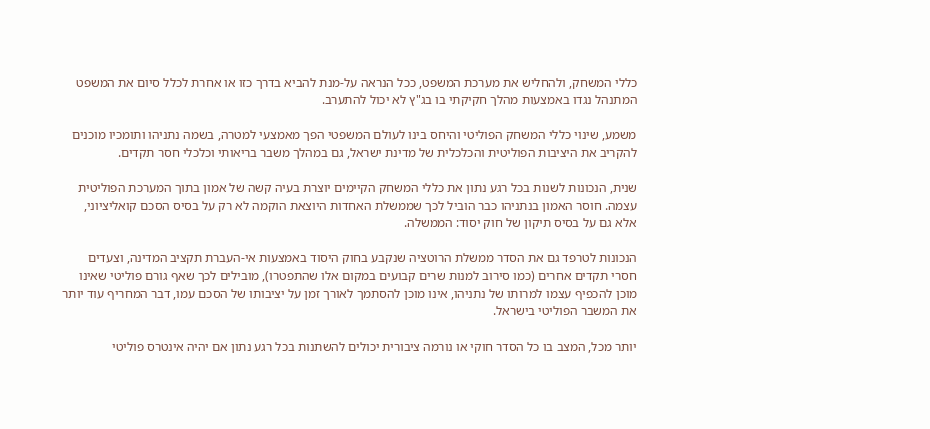כללי המשחק, ולהחליש את מערכת המשפט, ככל הנראה על-מנת להביא בדרך כזו או אחרת לכלל סיום את המשפט המתנהל נגדו באמצעות מהלך חקיקתי בו בג"ץ לא יכול להתערב.

משמע, שינוי כללי המשחק הפוליטי והיחס בינו לעולם המשפטי הפך מאמצעי למטרה, בשמה נתניהו ותומכיו מוכנים להקריב את היציבות הפוליטית והכלכלית של מדינת ישראל, גם במהלך משבר בריאותי וכלכלי חסר תקדים.

שנית, הנכונות לשנות בכל רגע נתון את כללי המשחק הקיימים יוצרת בעיה קשה של אמון בתוך המערכת הפוליטית עצמה. חוסר האמון בנתניהו כבר הוביל לכך שממשלת האחדות היוצאת הוקמה לא רק על בסיס הסכם קואליציוני, אלא גם על בסיס תיקון של חוק יסוד: הממשלה.

הנכונות לטרפד גם את הסדר ממשלת הרוטציה שנקבע בחוק היסוד באמצעות אי-העברת תקציב המדינה, וצעדים חסרי תקדים אחרים (כמו סירוב למנות שרים קבועים במקום אלו שהתפטרו), מובילים לכך שאף גורם פוליטי שאינו מוכן להכפיף עצמו למרותו של נתניהו, אינו מוכן להסתמך לאורך זמן על יציבותו של הסכם עמו, דבר המחריף עוד יותר את המשבר הפוליטי בישראל.

יותר מכל, המצב בו כל הסדר חוקי או נורמה ציבורית יכולים להשתנות בכל רגע נתון אם יהיה אינטרס פוליטי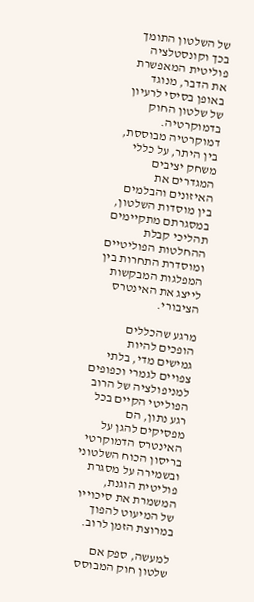של השלטון התומך בכך וקונסטלציה פוליטית המאפשרת את הדבר, מנוגד באופן בסיסי לרעיון של שלטון החוק בדמוקרטיה. דמוקרטיה מבוססת, בין היתר, על כללי משחק יציבים המגדרים את האיזונים והבלמים בין מוסדות השלטון, במסגרתם מתקיימים תהליכי קבלת ההחלטות הפוליטיים ומוסדרת התחרות בין המפלגות המבקשות לייצג את האינטרס הציבורי.

מרגע שהכללים הופכים להיות גמישים מדי, בלתי צפויים לגמרי וכפופים למניפולציה של הרוב הפוליטי הקיים בכל רגע נתון, הם מפסיקים להגן על האינטרס הדמוקרטי בריסון הכוח השלטוני ובשמירה על מסגרת פוליטית הוגנת, המשמרת את סיכוייו של המיעוט להפוך במרוצת הזמן לרוב.

למעשה, ספק אם שלטון חוק המבוסס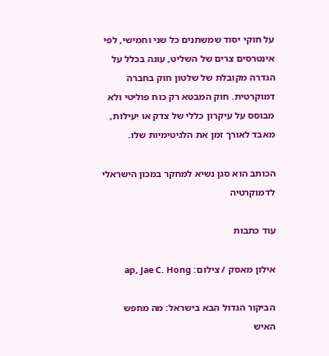על חוקי יסוד שמשתנים כל שני וחמישי, לפי אינטרסים צרים של השליט, עונה בכלל על הגדרה מקובלת של שלטון חוק בחברה דמוקרטית. חוק המבטא רק כוח פוליטי ולא מבוסס על עיקרון כללי של צדק או יעילות, מאבד לאורך זמן את הלגיטימיות שלו.

הכותב הוא סגן נשיא למחקר במכון הישראלי לדמוקרטיה

עוד כתבות

אילון מאסק / צילום: ap, Jae C. Hong

הביקור הגדול הבא בישראל: מה מחפש האיש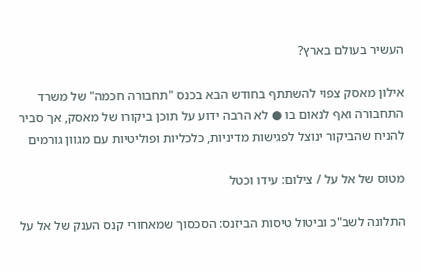העשיר בעולם בארץ?

אילון מאסק צפוי להשתתף בחודש הבא בכנס "תחבורה חכמה" של משרד התחבורה ואף לנאום בו ● לא הרבה ידוע על תוכן ביקורו של מאסק, אך סביר להניח שהביקור ינוצל לפגישות מדיניות, כלכליות ופוליטיות עם מגוון גורמים

מטוס של אל על / צילום: עידו וכטל

התלונה לשב"כ וביטול טיסות הביזנס: הסכסוך שמאחורי קנס הענק של אל על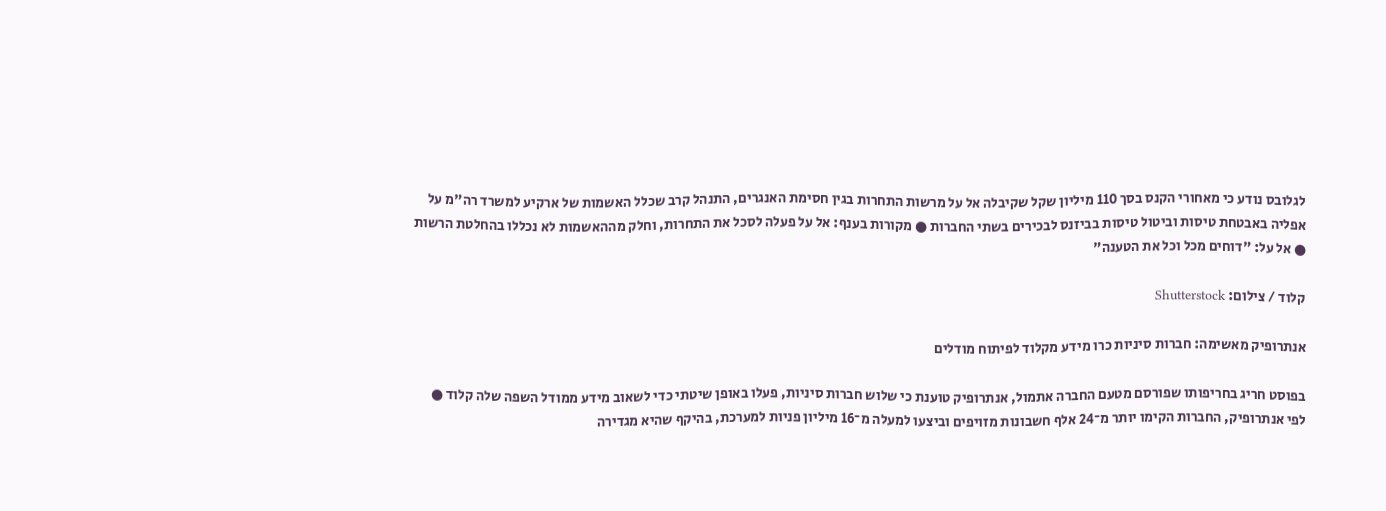לגלובס נודע כי מאחורי הקנס בסך 110 מיליון שקל שקיבלה אל על מרשות התחרות בגין חסימת האנגרים, התנהל קרב שכלל האשמות של ארקיע למשרד רה"מ על אפליה באבטחת טיסות וביטול טיסות בביזנס לבכירים בשתי החברות ● מקורות בענף: אל על פעלה לסכל את התחרות, וחלק מההאשמות לא נכללו בהחלטת הרשות ● אל על: "דוחים מכל וכל את הטענה"

קלוד / צילום: Shutterstock

אנתרופיק מאשימה: חברות סיניות כרו מידע מקלוד לפיתוח מודלים

בפוסט חריג בחריפותו שפורסם מטעם החברה אתמול, אנתרופיק טוענת כי שלוש חברות סיניות, פעלו באופן שיטתי כדי לשאוב מידע ממודל השפה שלה קלוד ● לפי אנתרופיק, החברות הקימו יותר מ־24 אלף חשבונות מזויפים וביצעו למעלה מ־16 מיליון פניות למערכת, בהיקף שהיא מגדירה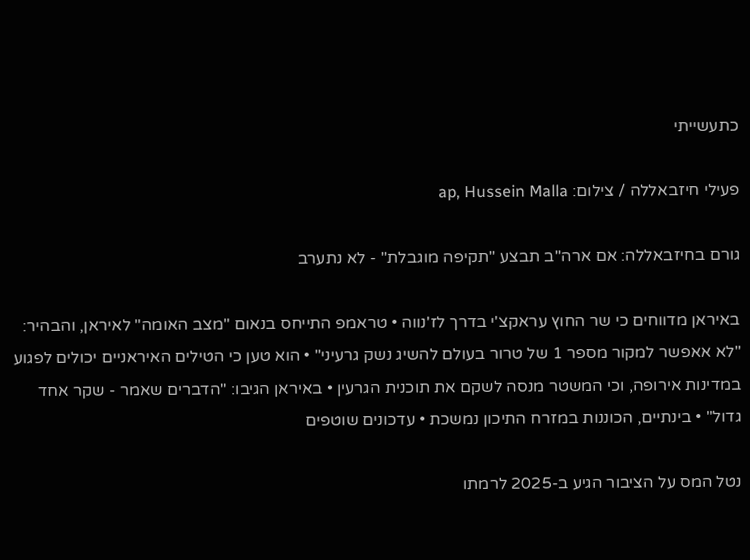כתעשייתי

פעילי חיזבאללה / צילום: ap, Hussein Malla

גורם בחיזבאללה: אם ארה"ב תבצע "תקיפה מוגבלת" - לא נתערב

באיראן מדווחים כי שר החוץ עראקצ'י בדרך לז'נווה • טראמפ התייחס בנאום "מצב האומה" לאיראן, והבהיר: "לא אאפשר למקור מספר 1 של טרור בעולם להשיג נשק גרעיני" • הוא טען כי הטילים האיראניים יכולים לפגוע במדינות אירופה, וכי המשטר מנסה לשקם את תוכנית הגרעין • באיראן הגיבו: "הדברים שאמר - שקר אחד גדול" • בינתיים, הכוננות במזרח התיכון נמשכת • עדכונים שוטפים

נטל המס על הציבור הגיע ב-2025 לרמתו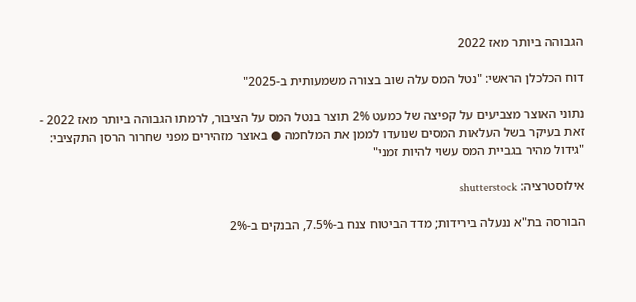הגבוהה ביותר מאז 2022

דוח הכלכלן הראשי: "נטל המס עלה שוב בצורה משמעותית ב-2025"

נתוני האוצר מצביעים על קפיצה של כמעט 2% תוצר בנטל המס על הציבור, לרמתו הגבוהה ביותר מאז 2022 - זאת בעיקר בשל העלאות המסים שנועדו לממן את המלחמה ● באוצר מזהירים מפני שחרור הרסן התקציבי: "גידול מהיר בגביית המס עשוי להיות זמני"

אילוסטרציה: shutterstock

הבורסה בת"א ננעלה בירידות; מדד הביטוח צנח ב-7.5%, הבנקים ב-2%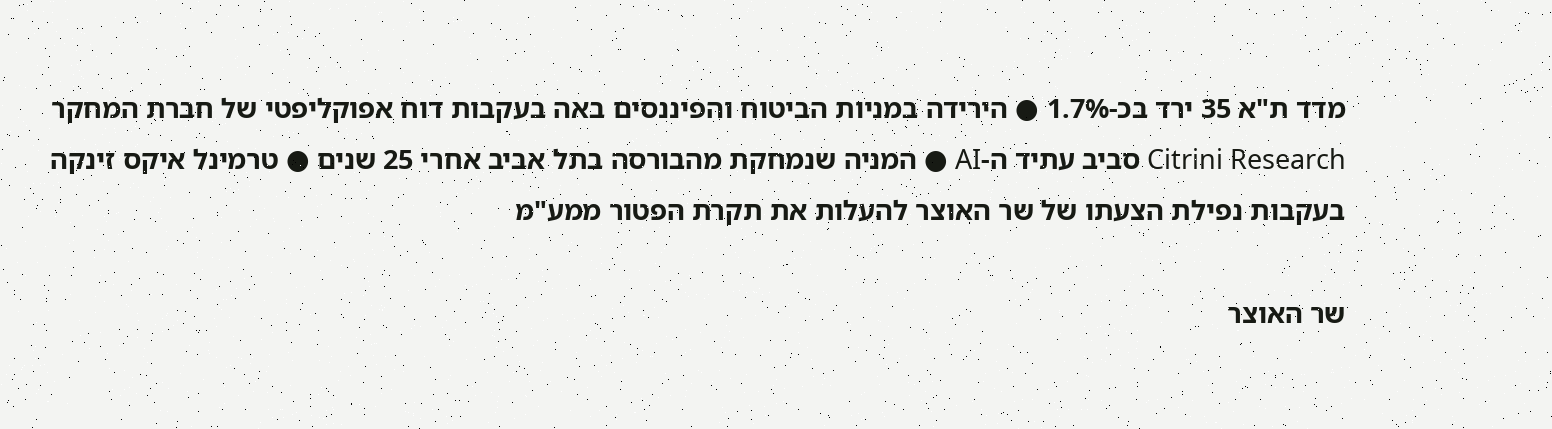מדד ת"א 35 ירד בכ-1.7% ● הירידה במניות הביטוח והפיננסים באה בעקבות דוח אפוקליפטי של חברת המחקר Citrini Research סביב עתיד ה-AI ● המניה שנמחקת מהבורסה בתל אביב אחרי 25 שנים ● טרמינל איקס זינקה בעקבות נפילת הצעתו של שר האוצר להעלות את תקרת הפטור ממע"מ

שר האוצר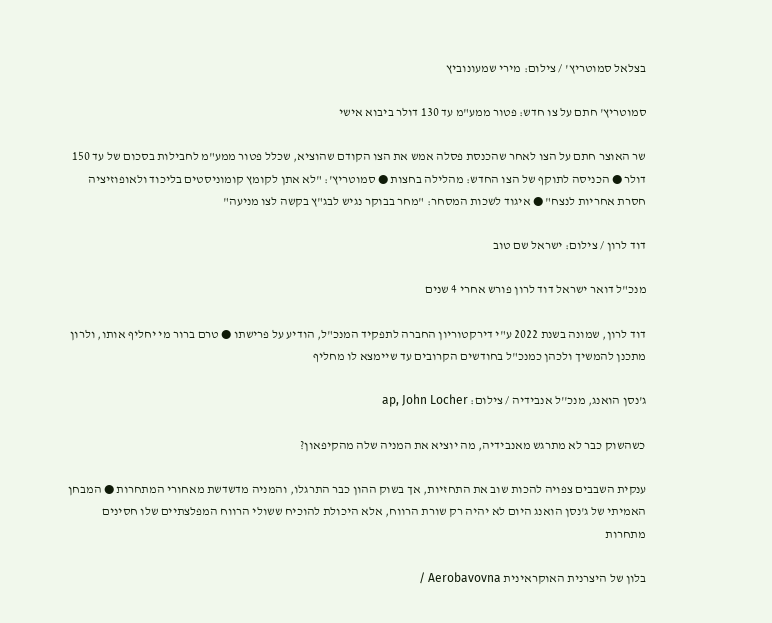בצלאל סמוטריץ' / צילום: מירי שמעונוביץ

סמוטריץ' חתם על צו חדש: פטור ממע"מ עד 130 דולר ביבוא אישי

שר האוצר חתם על הצו לאחר שהכנסת פסלה אמש את הצו הקודם שהוציא, שכלל פטור ממע"מ לחבילות בסכום של עד 150 דולר ● הכניסה לתוקף של הצו החדש: מהלילה בחצות ● סמוטריץ': "לא אתן לקומץ קומוניסטים בליכוד ולאופוזיציה חסרת אחריות לנצח" ● איגוד לשכות המסחר: "מחר בבוקר נגיש לבג"ץ בקשה לצו מניעה"

דוד לרון / צילום: ישראל שם טוב

מנכ"ל דואר ישראל דוד לרון פורש אחרי 4 שנים

דוד לרון, שמונה בשנת 2022 ע"י דירקטוריון החברה לתפקיד המנכ"ל, הודיע על פרישתו ● טרם ברור מי יחליף אותו, ולרון מתכנן להמשיך ולכהן כמנכ"ל בחודשים הקרובים עד שיימצא לו מחליף

ג'נסן הואנג, מנכ''ל אנבידיה / צילום: ap, John Locher

כשהשוק כבר לא מתרגש מאנבידיה, מה יוציא את המניה שלה מהקיפאון?

ענקית השבבים צפויה להכות שוב את התחזיות, אך בשוק ההון כבר התרגלו, והמניה מדשדשת מאחורי המתחרות ● המבחן האמיתי של ג'נסן הואנג היום לא יהיה רק שורת הרווח, אלא היכולת להוכיח ששולי הרווח המפלצתיים שלו חסינים מתחרות

בלון של היצרנית האוקראינית Aerobavovna /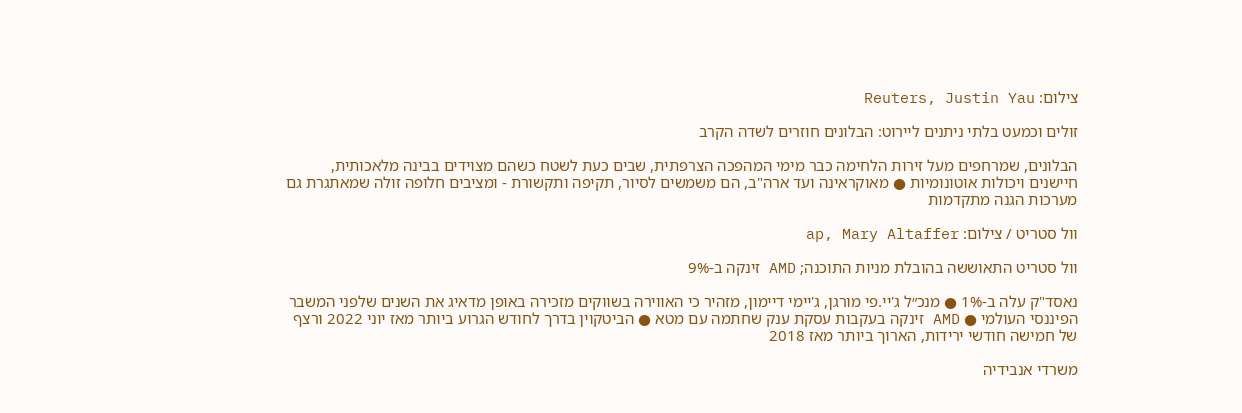צילום: Reuters, Justin Yau

זולים וכמעט בלתי ניתנים ליירוט: הבלונים חוזרים לשדה הקרב

הבלונים, שמרחפים מעל זירות הלחימה כבר מימי המהפכה הצרפתית, שבים כעת לשטח כשהם מצוידים בבינה מלאכותית, חיישנים ויכולות אוטונומיות ● מאוקראינה ועד ארה"ב, הם משמשים לסיור, תקיפה ותקשורת - ומציבים חלופה זולה שמאתגרת גם מערכות הגנה מתקדמות

וול סטריט / צילום: ap, Mary Altaffer

וול סטריט התאוששה בהובלת מניות התוכנה; AMD זינקה ב-9%

נאסד"ק עלה ב-1% ● מנכ״ל ג'יי.פי מורגן, ג'יימי דיימון, מזהיר כי האווירה בשווקים מזכירה באופן מדאיג את השנים שלפני המשבר הפיננסי העולמי ● AMD זינקה בעקבות עסקת ענק שחתמה עם מטא ● הביטקוין בדרך לחודש הגרוע ביותר מאז יוני 2022 ורצף של חמישה חודשי ירידות, הארוך ביותר מאז 2018

משרדי אנבידיה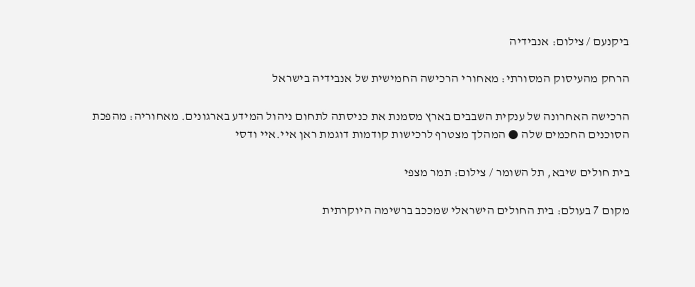ביקנעם / צילום: אנבידיה

הרחק מהעיסוק המסורתי: מאחורי הרכישה החמישית של אנבידיה בישראל

הרכישה האחרונה של ענקית השבבים בארץ מסמנת את כניסתה לתחום ניהול המידע בארגונים. מאחוריה: מהפכת הסוכנים החכמים שלה ● המהלך מצטרף לרכישות קודמות דוגמת ראן איי.איי ודסי

בית חולים שיבא, תל השומר / צילום: תמר מצפי

מקום 7 בעולם: בית החולים הישראלי שמככב ברשימה היוקרתית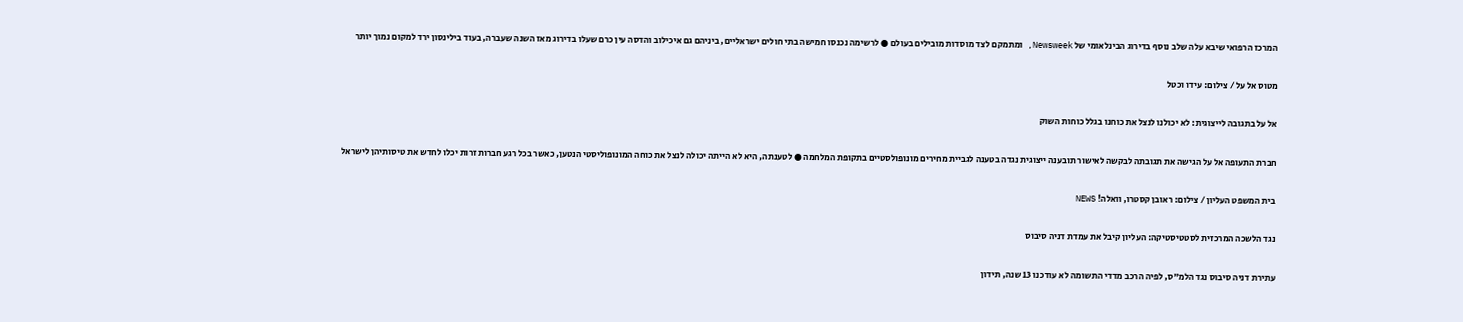המרכז הרפואי שיבא עלה שלב נוסף בדירוג הבינלאומי של Newsweek, ומתמקם לצד מוסדות מובילים בעולם ● לרשימה נכנסו חמישה בתי חולים ישראליים, ביניהם גם איכילוב והדסה עין כרם שעלו בדירוג מאז השנה שעברה, בעוד בילינסון ירד למקום נמוך יותר

מטוס אל על / צילום: עידו וכטל

אל על בתגובה לייצוגית: לא יכולנו לנצל את כוחנו בגלל כוחות השוק

חברת התעופה אל על הגישה את תגובתה לבקשה לאישור תובענה ייצוגית נגדה בטענה לגביית מחירים מונופולסטיים בתקופת המלחמה ● לטענתה, היא לא הייתה יכולה לנצל את כוחה המונופוליסטי הנטען, כאשר בכל רגע חברות זרות יכלו לחדש את טיסותיהן לישראל

בית המשפט העליון / צילום: ראובן קסטרו, וואלה! NEWS

נגד הלשכה המרכזית לסטטיסטיקה: העליון קיבל את עמדת דניה סיבוס

עתירת דניה סיבוס נגד הלמ"ס, לפיה הרכב מדדי התשומה לא עודכנו 13 שנה, תידון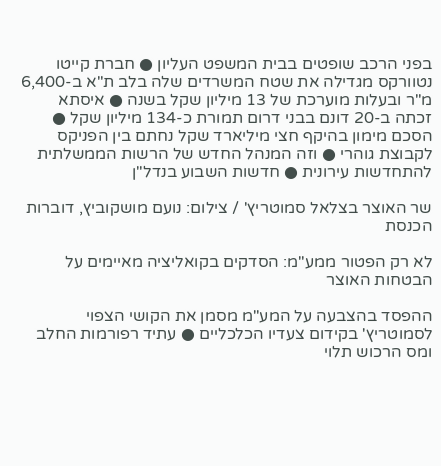בפני הרכב שופטים בבית המשפט העליון ● חברת קייטו נטוורקס מגדילה את שטח המשרדים שלה בלב ת"א ב-6,400 מ"ר ובעלות מוערכת של 13 מיליון שקל בשנה ● איסתא זכתה ב-20 דונם בבני דרום תמורת כ-134 מיליון שקל ● הסכם מימון בהיקף חצי מיליארד שקל נחתם בין הפניקס לקבוצת גוהרי ● וזה המנהל החדש של הרשות הממשלתית להתחדשות עירונית ● חדשות השבוע בנדל"ן

שר האוצר בצלאל סמוטריץ' / צילום: נועם מושקוביץ, דוברות הכנסת

לא רק הפטור ממע"מ: הסדקים בקואליציה מאיימים על הבטחות האוצר

ההפסד בהצבעה על המע"מ מסמן את הקושי הצפוי לסמוטריץ' בקידום צעדיו הכלכליים ● עתיד רפורמות החלב ומס הרכוש תלוי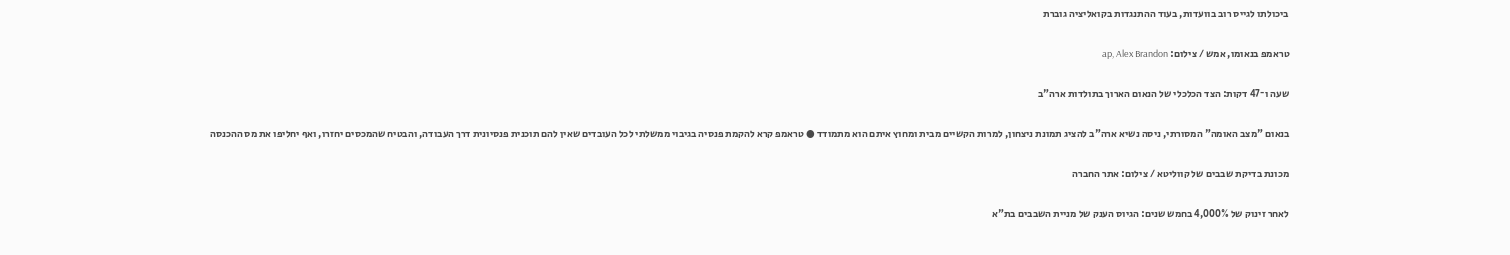ביכולתו לגייס רוב בוועדות, בעוד ההתנגדות בקואליציה גוברת

טראמפ בנאומו, אמש / צילום: ap, Alex Brandon

שעה ו־47 דקות: הצד הכלכלי של הנאום הארוך בתולדות ארה"ב

בנאום "מצב האומה" המסורתי, ניסה נשיא ארה"ב להציג תמונת ניצחון, למרות הקשיים מבית ומחוץ איתם הוא מתמודד ● טראמפ קרא להקמת פנסיה בגיבוי ממשלתי לכל העובדים שאין להם תוכנית פנסיונית דרך העבודה, והבטיח שהמכסים יחזרו, ואף יחליפו את מס ההכנסה

מכונת בדיקת שבבים של קווליטא / צילום: אתר החברה

לאחר זינוק של 4,000% בחמש שנים: הגיוס הענק של מניית השבבים בת"א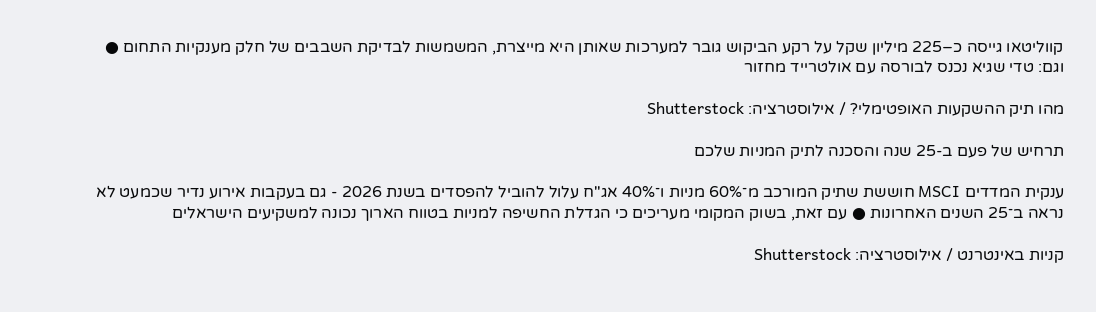קווליטאו גייסה כ–225 מיליון שקל על רקע הביקוש גובר למערכות שאותן היא מייצרת, המשמשות לבדיקת השבבים של חלק מענקיות התחום ● וגם: טדי שגיא נכנס לבורסה עם אולטרייד מחזור

מהו תיק ההשקעות האופטימלי? / אילוסטרציה: Shutterstock

תרחיש של פעם ב-25 שנה והסכנה לתיק המניות שלכם

ענקית המדדים MSCI חוששת שתיק המורכב מ־60% מניות ו־40% אג"ח עלול להוביל להפסדים בשנת 2026 - גם בעקבות אירוע נדיר שכמעט לא נראה ב־25 השנים האחרונות ● עם זאת, בשוק המקומי מעריכים כי הגדלת החשיפה למניות בטווח הארוך נכונה למשקיעים הישראלים

קניות באינטרנט / אילוסטרציה: Shutterstock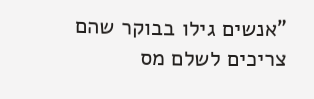"אנשים גילו בבוקר שהם צריכים לשלם מס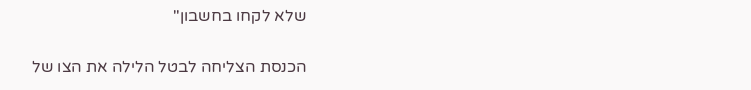שלא לקחו בחשבון"

הכנסת הצליחה לבטל הלילה את הצו של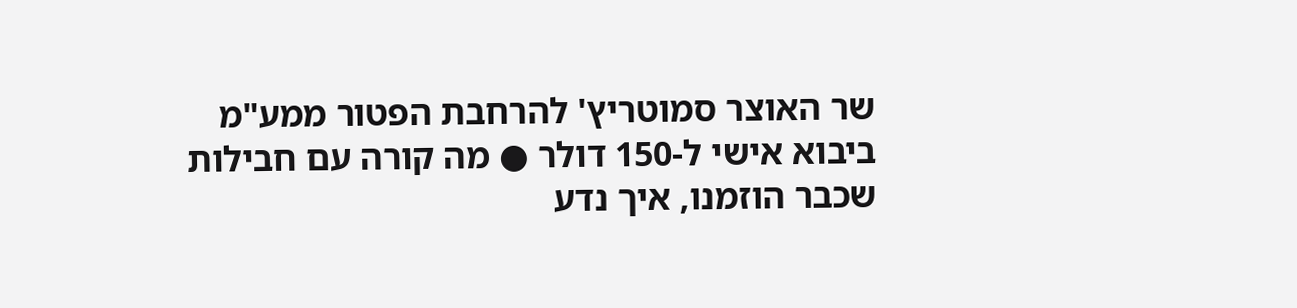שר האוצר סמוטריץ' להרחבת הפטור ממע"מ ביבוא אישי ל-150 דולר ● מה קורה עם חבילות שכבר הוזמנו, איך נדע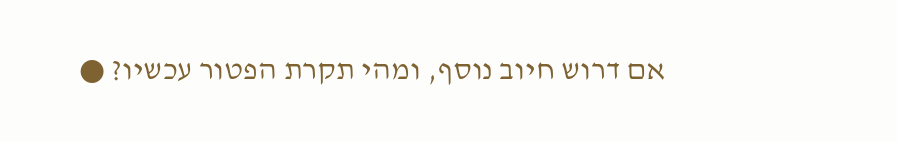אם דרוש חיוב נוסף, ומהי תקרת הפטור עכשיו? ●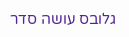גלובס עושה סדר